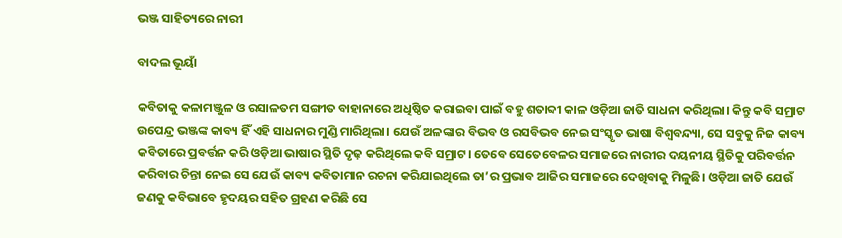ଭଞ୍ଜ ସାହିତ୍ୟରେ ନାରୀ

ବାଦଲ ଭୂୟାଁ

କବିତାକୁ କଳାମଞ୍ଜୁଳ ଓ ରସାଳତମ ସଙ୍ଗୀତ ବାହାନାରେ ଅଧିଷ୍ଠିତ କରାଇବା ପାଇଁ ବହୁ ଶତାବ୍ଦୀ କାଳ ଓଡ଼ିଆ ଜାତି ସାଧନା କରିଥିଲା। କିନ୍ତୁ କବି ସମ୍ରାଟ ଉପେନ୍ଦ୍ର ଭଞ୍ଜଙ୍କ କାବ୍ୟ ହିଁ ଏହି ସାଧନାର ମୁଣ୍ଡି ମାରିଥିଲା। ଯେଉଁ ଅଳଙ୍କାର ବିଭବ ଓ ରସବିଭବ ନେଇ ସଂସ୍କୃତ ଭାଷା ବିଶ୍ୱବନ୍ଦ୍ୟା, ସେ ସବୁକୁ ନିଜ କାବ୍ୟ କବିତାରେ ପ୍ରବର୍ତ୍ତନ କରି ଓଡ଼ିଆ ଭାଷାର ସ୍ଥିତି ଦୃଢ଼ କରିଥିଲେ କବି ସମ୍ରାଟ। ତେବେ ସେତେବେଳର ସମାଜରେ ନାରୀର ଦୟନୀୟ ସ୍ଥିତିକୁ ପରିବର୍ତ୍ତନ କରିବାର ଚିନ୍ତା ନେଇ ସେ ଯେଉଁ କାବ୍ୟ କବିତାମାନ ରଚନା କରିଯାଇଥିଲେ ତା’ର ପ୍ରଭାବ ଆଜିର ସମାଜରେ ଦେଖିବାକୁ ମିଳୁଛି। ଓଡ଼ିଆ ଜାତି ଯେଉଁ ଜଣକୁ କବିଭାବେ ହୃଦୟର ସହିତ ଗ୍ରହଣ କରିଛି ସେ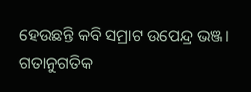ହେଉଛନ୍ତି କବି ସମ୍ରାଟ ଉପେନ୍ଦ୍ର ଭଞ୍ଜ। ଗତାନୁଗତିକ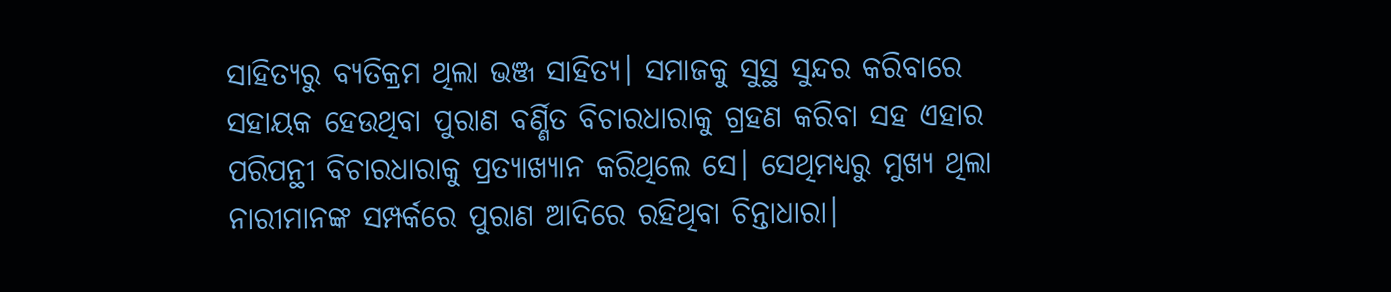ସାହିତ୍ୟରୁ ବ୍ୟତିକ୍ରମ ଥିଲା ଭଞ୍ଜ ସାହିତ୍ୟ। ସମାଜକୁ ସୁସ୍ଥ ସୁନ୍ଦର କରିବାରେ ସହାୟକ ହେଉଥିବା ପୁରାଣ ବର୍ଣ୍ଣିତ ବିଚାରଧାରାକୁ ଗ୍ରହଣ କରିବା ସହ ଏହାର ପରିପନ୍ଥୀ ବିଚାରଧାରାକୁ ପ୍ରତ୍ୟାଖ୍ୟାନ କରିଥିଲେ ସେ। ସେଥିମଧ୍ୟରୁ ମୁଖ୍ୟ ଥିଲା ନାରୀମାନଙ୍କ ସମ୍ପର୍କରେ ପୁରାଣ ଆଦିରେ ରହିଥିବା ଚିନ୍ତାଧାରା।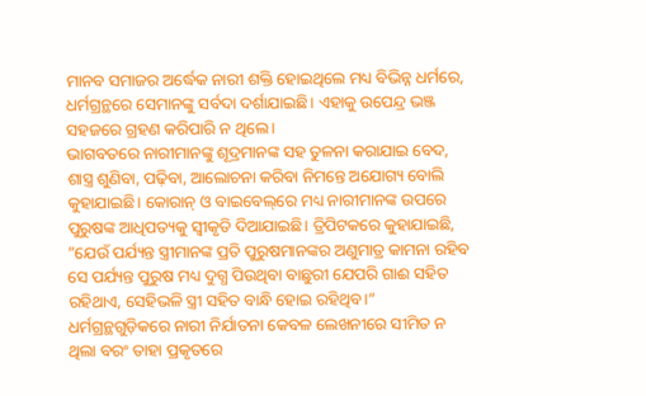ମାନବ ସମାଜର ଅର୍ଦ୍ଧେକ ନାରୀ ଶକ୍ତି ହୋଇଥିଲେ ମଧ୍ୟ ବିଭିନ୍ନ ଧର୍ମରେ, ଧର୍ମଗ୍ରନ୍ଥରେ ସେମାନଙ୍କୁ ସର୍ବଦା ଦର୍ଶାଯାଇଛି। ଏହାକୁ ଉପେନ୍ଦ୍ର ଭଞ୍ଜ ସହଜରେ ଗ୍ରହଣ କରିପାରି ନ ଥିଲେ।
ଭାଗବତରେ ନାରୀମାନଙ୍କୁ ଶୂଦ୍ରମାନଙ୍କ ସହ ତୁଳନା କରାଯାଇ ବେଦ, ଶାସ୍ତ୍ର ଶୁଣିବା, ପଢ଼ିବା, ଆଲୋଚନା କରିବା ନିମନ୍ତେ ଅଯୋଗ୍ୟ ବୋଲି କୁହାଯାଇଛି। କୋରାନ୍‌ ଓ ବାଇବେଲ୍‌ରେ ମଧ୍ୟ ନାରୀମାନଙ୍କ ଉପରେ ପୁରୁଷଙ୍କ ଆଧିପତ୍ୟକୁ ସ୍ବୀକୃତି ଦିଆଯାଇଛି। ତ୍ରିପିଟକରେ କୁହାଯାଇଛି, ”ଯେଉଁ ପର୍ଯ୍ୟନ୍ତ ସ୍ତ୍ରୀମାନଙ୍କ ପ୍ରତି ପୁରୁଷମାନଙ୍କର ଅଣୁମାତ୍ର କାମନା ରହିବ ସେ ପର୍ଯ୍ୟନ୍ତ ପୁରୁଷ ମଧ୍ୟ ଦୁଗ୍ଧ ପିଉଥିବା ବାଛୁରୀ ଯେପରି ଗାଈ ସହିତ ରହିଥାଏ, ସେହିଭଳି ସ୍ତ୍ରୀ ସହିତ ବାନ୍ଧି ହୋଇ ରହିଥିବ।“ ଧର୍ମଗ୍ରନ୍ଥଗୁଡ଼ିକରେ ନାରୀ ନିର୍ଯାତନା କେବଳ ଲେଖନୀରେ ସୀମିତ ନ ଥିଲା ବରଂ ତାହା ପ୍ରକୃତରେ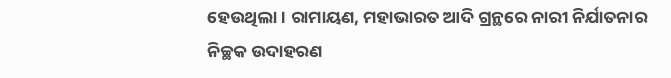ହେଉଥିଲା। ରାମାୟଣ, ମହାଭାରତ ଆଦି ଗ୍ରନ୍ଥରେ ନାରୀ ନିର୍ଯାତନାର ନିଚ୍ଛକ ଉଦାହରଣ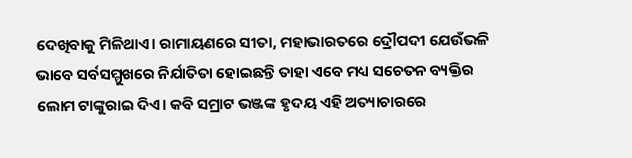ଦେଖିବାକୁ ମିଳିଥାଏ। ରାମାୟଣରେ ସୀତା, ମହାଭାରତରେ ଦ୍ରୌପଦୀ ଯେଉଁଭଳି ଭାବେ ସର୍ବସମ୍ମୁଖରେ ନିର୍ଯାତିତା ହୋଇଛନ୍ତି ତାହା ଏବେ ମଧ୍ୟ ସଚେତନ ବ୍ୟକ୍ତିର ଲୋମ ଟାଙ୍କୁରାଇ ଦିଏ। କବି ସମ୍ରାଟ ଭଞ୍ଜଙ୍କ ହୃଦୟ ଏହି ଅତ୍ୟାଚାରରେ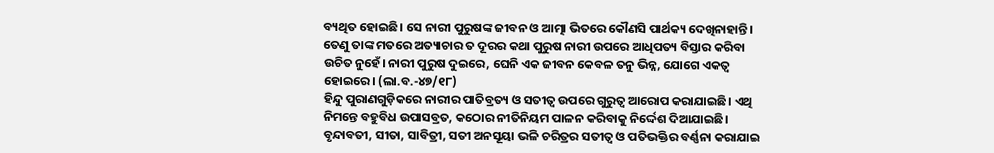ବ୍ୟଥିତ ହୋଇଛି। ସେ ନାରୀ ପୁରୁଷଙ୍କ ଜୀବନ ଓ ଆତ୍ମା ଭିତରେ କୌଣସି ପାର୍ଥକ୍ୟ ଦେଖିନାହାନ୍ତି। ତେଣୁ ତାଙ୍କ ମତରେ ଅତ୍ୟାଚାର ତ ଦୂରର କଥା ପୁରୁଷ ନାରୀ ଉପରେ ଆଧିପତ୍ୟ ବିସ୍ତାର କରିବା ଉଚିତ ନୁହେଁ। ନାରୀ ପୁରୁଷ ଦୁଇରେ, ଘେନି ଏକ ଜୀବନ କେବଳ ତନୁ ଭିନ୍ନ, ଯୋଗେ ଏକତ୍ୱ ହୋଇରେ। (ଲା.ବ.-୪୭/୧୮)
ହିନ୍ଦୁ ପୁରାଣଗୁଡ଼ିକରେ ନାରୀର ପାତିବ୍ରତ୍ୟ ଓ ସତୀତ୍ୱ ଉପରେ ଗୁରୁତ୍ୱ ଆରୋପ କରାଯାଇଛି। ଏଥି ନିମନ୍ତେ ବହୁବିଧ ଉପାସବ୍ରତ, କଠୋର ନୀତିନିୟମ ପାଳନ କରିବାକୁ ନିର୍ଦ୍ଦେଶ ଦିଆଯାଇଛି। ବୃନ୍ଦାବତୀ, ସୀତା, ସାବିତ୍ରୀ, ସତୀ ଅନସୂୟା ଭଳି ଚରିତ୍ରର ସତୀତ୍ୱ ଓ ପତିଭକ୍ତିର ବର୍ଣ୍ଣନା କରାଯାଇ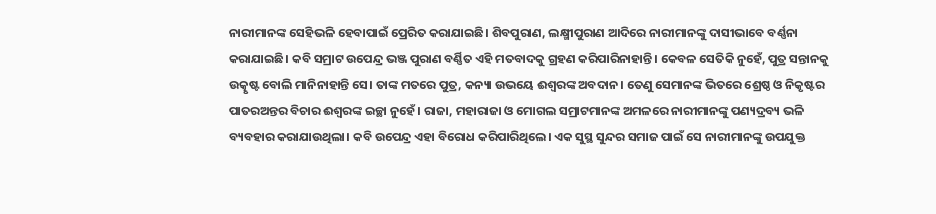ନାରୀମାନଙ୍କ ସେହିଭଳି ହେବାପାଇଁ ପ୍ରେରିତ କରାଯାଇଛି। ଶିବପୁରାଣ, ଲକ୍ଷ୍ମୀପୁରାଣ ଆଦିରେ ନାରୀମାନଙ୍କୁ ଦାସୀଭାବେ ବର୍ଣ୍ଣନା କରାଯାଇଛି। କବି ସମ୍ରାଟ ଉପେନ୍ଦ୍ର ଭଞ୍ଜ ପୁରାଣ ବର୍ଣ୍ଣିତ ଏହି ମତବାଦକୁ ଗ୍ରହଣ କରିପାରିନାହାନ୍ତି। କେବଳ ସେତିକି ନୁହେଁ, ପୁତ୍ର ସନ୍ତାନକୁ ଉତ୍କୃଷ୍ଟ ବୋଲି ମାନିନାହାନ୍ତି ସେ। ତାଙ୍କ ମତରେ ପୁତ୍ର, କନ୍ୟା ଉଭୟେ ଈଶ୍ୱରଙ୍କ ଅବଦାନ। ତେଣୁ ସେମାନଙ୍କ ଭିତରେ ଶ୍ରେଷ୍ଠ ଓ ନିକୃଷ୍ଟର ପାତରଅନ୍ତର ବିଚାର ଈଶ୍ୱରଙ୍କ ଇଚ୍ଛା ନୁହେଁ। ରାଜା, ମହାରାଜା ଓ ମୋଗଲ ସମ୍ରାଟମାନଙ୍କ ଅମଳରେ ନାରୀମାନଙ୍କୁ ପଣ୍ୟଦ୍ରବ୍ୟ ଭଳି ବ୍ୟବହାର କରାଯାଉଥିଲା। କବି ଉପେନ୍ଦ୍ର ଏହା ବିରୋଧ କରିପାରିଥିଲେ। ଏକ ସୁସ୍ଥ ସୁନ୍ଦର ସମାଜ ପାଇଁ ସେ ନାରୀମାନଙ୍କୁ ଉପଯୁକ୍ତ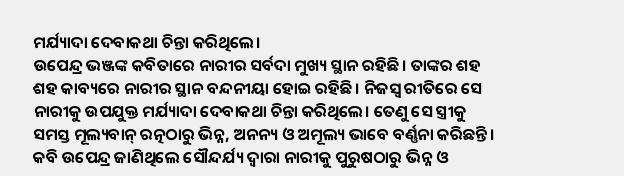ମର୍ଯ୍ୟାଦା ଦେବାକଥା ଚିନ୍ତା କରିଥିଲେ।
ଉପେନ୍ଦ୍ର ଭଞ୍ଜଙ୍କ କବିତାରେ ନାରୀର ସର୍ବଦା ମୁଖ୍ୟ ସ୍ଥାନ ରହିଛି। ତାଙ୍କର ଶହ ଶହ କାବ୍ୟରେ ନାରୀର ସ୍ଥାନ ବନ୍ଦନୀୟା ହୋଇ ରହିଛି। ନିଜସ୍ବ ରୀତିରେ ସେ ନାରୀକୁ ଉପଯୁକ୍ତ ମର୍ଯ୍ୟାଦା ଦେବାକଥା ଚିନ୍ତା କରିଥିଲେ। ତେଣୁ ସେ ସ୍ତ୍ରୀକୁ ସମସ୍ତ ମୂଲ୍ୟବାନ୍‌ ରତ୍ନଠାରୁ ଭିନ୍ନ, ଅନନ୍ୟ ଓ ଅମୂଲ୍ୟ ଭାବେ ବର୍ଣ୍ଣନା କରିଛନ୍ତି। କବି ଉପେନ୍ଦ୍ର ଜାଣିଥିଲେ ସୌନ୍ଦର୍ଯ୍ୟ ଦ୍ୱାରା ନାରୀକୁ ପୁରୁଷଠାରୁ ଭିନ୍ନ ଓ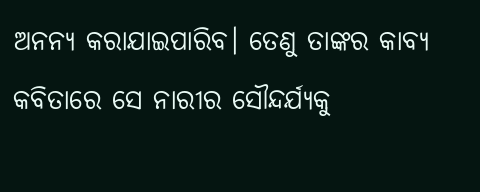ଅନନ୍ୟ କରାଯାଇପାରିବ। ତେଣୁ ତାଙ୍କର କାବ୍ୟ କବିତାରେ ସେ ନାରୀର ସୌନ୍ଦର୍ଯ୍ୟକୁ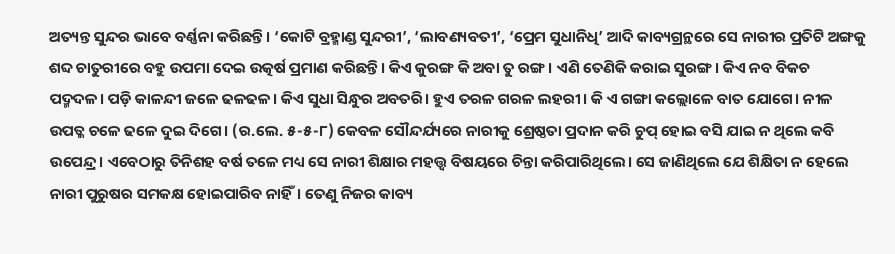ଅତ୍ୟନ୍ତ ସୁନ୍ଦର ଭାବେ ବର୍ଣ୍ଣନା କରିଛନ୍ତି। ‘କୋଟି ବ୍ରହ୍ମାଣ୍ଡ ସୁନ୍ଦରୀ’, ‘ଲାବଣ୍ୟବତୀ’, ‘ପ୍ରେମ ସୁଧାନିଧି’ ଆଦି କାବ୍ୟଗ୍ରନ୍ଥରେ ସେ ନାରୀର ପ୍ରତିଟି ଅଙ୍ଗକୁ ଶବ୍ଦ ଚାତୁରୀରେ ବହୁ ଉପମା ଦେଇ ଉତ୍କର୍ଷ ପ୍ରମାଣ କରିଛନ୍ତି। କିଏ କୁରଙ୍ଗ କି ଅବା ତୁ ରଙ୍ଗ। ଏଣି ତେଣିକି କରାଇ ସୁରଙ୍ଗ। କିଏ ନବ ବିକଚ ପଦ୍ମଦଳ। ପଡ଼ି କାଳନ୍ଦୀ ଜଳେ ଢଳଢଳ। କିଏ ସୁଧା ସିନ୍ଧୁର ଅବତରି। ହୁଏ ତରଳ ଗରଳ ଲହରୀ। କି ଏ ଗଙ୍ଗା କଲ୍ଲୋଳେ ବାତ ଯୋଗେ। ନୀଳ ଉପତ୍ଳ ଚଳେ ଢଳେ ଦୁଇ ଦିଗେ। (ର.ଲେ. ୫-୫-୮) କେବଳ ସୌନ୍ଦର୍ଯ୍ୟରେ ନାରୀକୁ ଶ୍ରେଷ୍ଠତା ପ୍ରଦାନ କରି ଚୁପ୍‌ ହୋଇ ବସି ଯାଇ ନ ଥିଲେ କବି ଉପେନ୍ଦ୍ର। ଏବେଠାରୁ ତିନିଶହ ବର୍ଷ ତଳେ ମଧ୍ୟ ସେ ନାରୀ ଶିକ୍ଷାର ମହତ୍ତ୍ୱ ବିଷୟରେ ଚିନ୍ତା କରିପାରିଥିଲେ। ସେ ଜାଣିଥିଲେ ଯେ ଶିକ୍ଷିତା ନ ହେଲେ ନାରୀ ପୁରୁଷର ସମକକ୍ଷ ହୋଇପାରିବ ନାହିଁ। ତେଣୁ ନିଜର କାବ୍ୟ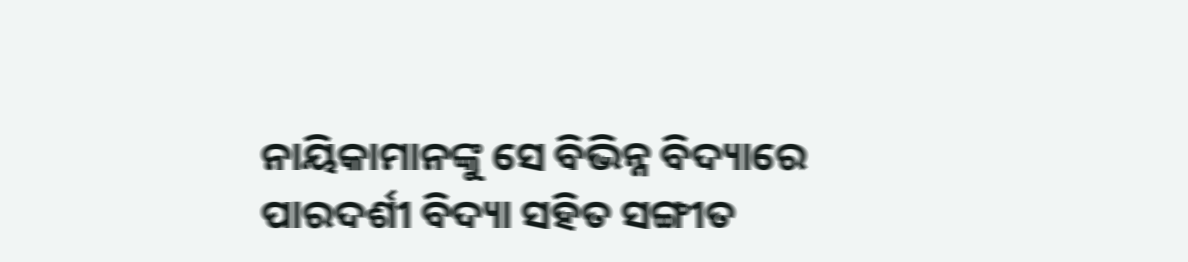ନାୟିକାମାନଙ୍କୁ ସେ ବିଭିନ୍ନ ବିଦ୍ୟାରେ ପାରଦର୍ଶୀ ବିଦ୍ୟା ସହିତ ସଙ୍ଗୀତ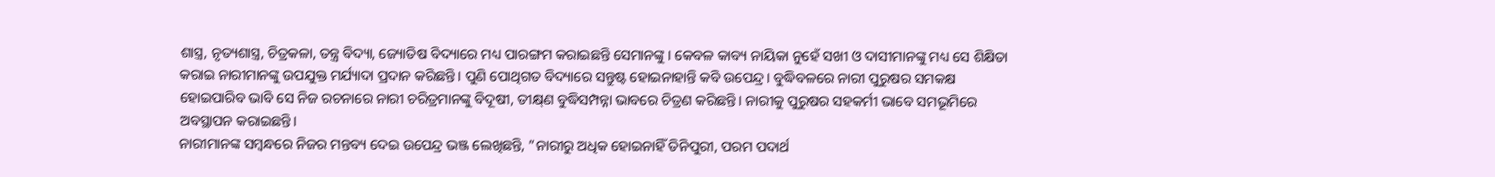ଶାସ୍ତ୍ର, ନୃତ୍ୟଶାସ୍ତ୍ର, ଚିତ୍ରକଳା, ତନ୍ତ୍ର ବିଦ୍ୟା, ଜ୍ୟୋତିଷ ବିଦ୍ୟାରେ ମଧ୍ୟ ପାରଙ୍ଗମ କରାଇଛନ୍ତି ସେମାନଙ୍କୁ। କେବଳ କାବ୍ୟ ନାୟିକା ନୁହେଁ ସଖୀ ଓ ଦାସୀମାନଙ୍କୁ ମଧ୍ୟ ସେ ଶିକ୍ଷିତା କରାଇ ନାରୀମାନଙ୍କୁ ଉପଯୁକ୍ତ ମର୍ଯ୍ୟାଦା ପ୍ରଦାନ କରିଛନ୍ତି। ପୁଣି ପୋଥିଗତ ବିଦ୍ୟାରେ ସନ୍ତୁଷ୍ଟ ହୋଇନାହାନ୍ତି କବି ଉପେନ୍ଦ୍ର। ବୁଦ୍ଧିବଳରେ ନାରୀ ପୁରୁଷର ସମକକ୍ଷ ହୋଇପାରିବ ଭାବି ସେ ନିଜ ରଚନାରେ ନାରୀ ଚରିତ୍ରମାନଙ୍କୁ ବିଦୂଷୀ, ତୀକ୍ଷ୍‌ଣ ବୁଦ୍ଧିସମ୍ପନ୍ନା ଭାବରେ ଚିତ୍ରଣ କରିଛନ୍ତି। ନାରୀକୁ ପୁରୁଷର ସହକର୍ମୀ ଭାବେ ସମଭୂମିରେ ଅବସ୍ଥାପନ କରାଇଛନ୍ତି।
ନାରୀମାନଙ୍କ ସମ୍ବନ୍ଧରେ ନିଜର ମନ୍ତବ୍ୟ ଦେଇ ଉପେନ୍ଦ୍ର ଭଞ୍ଜ ଲେଖିଛନ୍ତି, ”ନାରୀରୁ ଅଧିକ ହୋଇନାହିଁ ତିନିପୁରୀ, ପରମ ପଦାର୍ଥ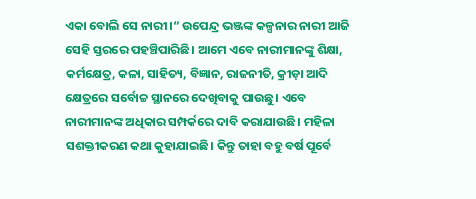ଏକା ବୋଲି ସେ ନାରୀ।“ ଉପେନ୍ଦ୍ର ଭଞ୍ଜଙ୍କ କଳ୍ପନାର ନାରୀ ଆଜି ସେହି ସ୍ତରରେ ପହଞ୍ଚିପାରିଛି। ଆମେ ଏବେ ନାରୀମାନଙ୍କୁ ଶିକ୍ଷା, କର୍ମକ୍ଷେତ୍ର, କଳା, ସାହିତ୍ୟ, ବିଜ୍ଞାନ, ରାଜନୀତି, କ୍ରୀଡ଼ା ଆଦି କ୍ଷେତ୍ରରେ ସର୍ବୋଚ୍ଚ ସ୍ଥାନରେ ଦେଖିବାକୁ ପାଉଛୁ। ଏବେ ନାରୀମାନଙ୍କ ଅଧିକାର ସମ୍ପର୍କରେ ଦାବି କରାଯାଉଛି। ମହିଳା ସଶକ୍ତୀକରଣ କଥା କୁହାଯାଇଛି। କିନ୍ତୁ ତାହା ବହୁ ବର୍ଷ ପୂର୍ବେ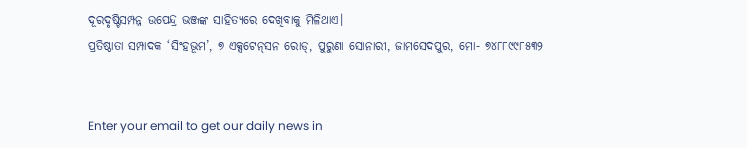ଦୂରଦୃଷ୍ଟିସମ୍ପନ୍ନ ଉପେନ୍ଦ୍ର ଭଞ୍ଜଙ୍କ ସାହିତ୍ୟରେ ଦେଖିବାକୁ ମିଳିଥାଏ।
ପ୍ରତିଷ୍ଠାତା ସମ୍ପାଦକ ‘ସିଂହଭୂମ’, ୭ ଏକ୍ସଟେନ୍‌ସନ ରୋଡ୍‌, ପୁରୁଣା ସୋନାରୀ, ଜାମସେଦପୁର, ମୋ- ୭୪୮୮୯୯୮୫୩୨


Enter your email to get our daily news in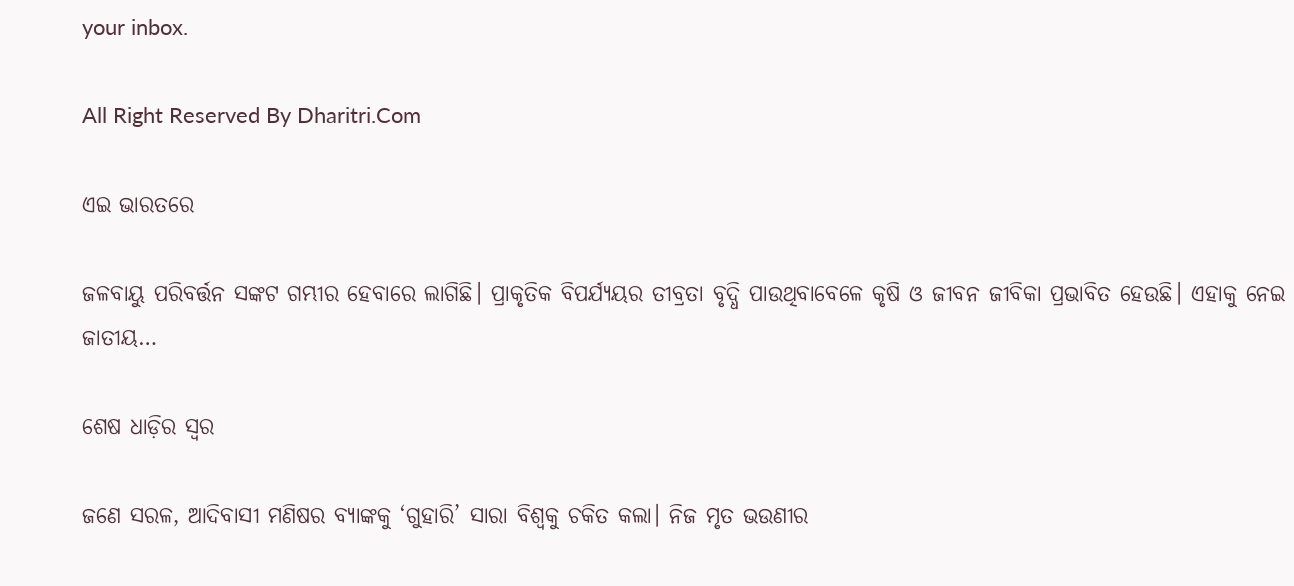your inbox.

All Right Reserved By Dharitri.Com

ଏଇ ଭାରତରେ

ଜଳବାୟୁ ପରିବର୍ତ୍ତନ ସଙ୍କଟ ଗମ୍ଭୀର ହେବାରେ ଲାଗିଛି। ପ୍ରାକୃତିକ ବିପର୍ଯ୍ୟୟର ତୀବ୍ରତା ବୃଦ୍ଧି ପାଉଥିବାବେଳେ କୃଷି ଓ ଜୀବନ ଜୀବିକା ପ୍ରଭାବିତ ହେଉଛି। ଏହାକୁ ନେଇ ଜାତୀୟ…

ଶେଷ ଧାଡ଼ିର ସ୍ବର

ଜଣେ ସରଳ, ଆଦିବାସୀ ମଣିଷର ବ୍ୟାଙ୍କକୁ ‘ଗୁହାରି’ ସାରା ବିଶ୍ୱକୁ ଚକିତ କଲା। ନିଜ ମୃତ ଭଉଣୀର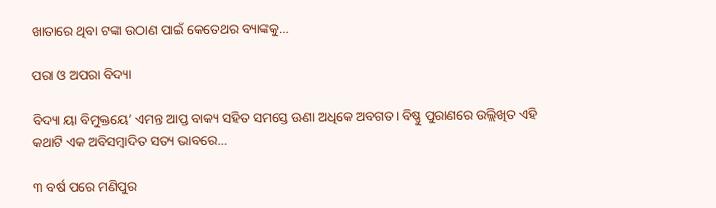ଖାତାରେ ଥିବା ଟଙ୍କା ଉଠାଣ ପାଇଁ କେତେଥର ବ୍ୟାଙ୍କକୁ…

ପରା ଓ ଅପରା ବିଦ୍ୟା

ବିଦ୍ୟା ୟା ବିମୁକ୍ତୟେ’ ଏମନ୍ତ ଆପ୍ତ ବାକ୍ୟ ସହିତ ସମସ୍ତେ ଊଣା ଅଧିକେ ଅବଗତ। ବିଷ୍ଣୁ ପୁରାଣରେ ଉଲ୍ଲିଖିତ ଏହି କଥାଟି ଏକ ଅବିସମ୍ବାଦିତ ସତ୍ୟ ଭାବରେ…

୩ ବର୍ଷ ପରେ ମଣିପୁର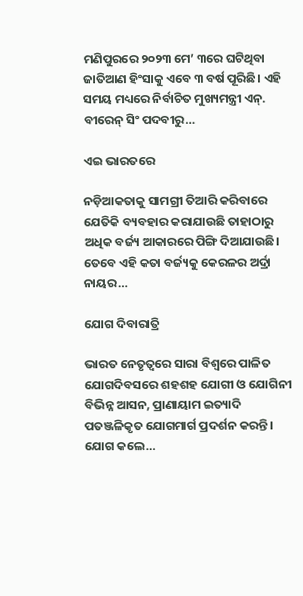ମଣିପୁରରେ ୨୦୨୩ ମେ’ ୩ରେ ଘଟିଥିବା ଜାତିଆଣ ହିଂସାକୁ ଏବେ ୩ ବର୍ଷ ପୂରିଛି। ଏହି ସମୟ ମଧ୍ୟରେ ନିର୍ବାଚିତ ମୁଖ୍ୟମନ୍ତ୍ରୀ ଏନ୍‌. ବୀରେନ୍‌ ସିଂ ପଦବୀରୁ…

ଏଇ ଭାରତରେ

ନଡ଼ିଆକତାକୁ ସାମଗ୍ରୀ ତିଆରି କରିବାରେ ଯେତିକି ବ୍ୟବହାର କରାଯାଉଛି ତାହାଠାରୁ ଅଧିକ ବର୍ଜ୍ୟ ଆକାରରେ ପିଙ୍ଗି ଦିଆଯାଉଛି। ତେବେ ଏହି କତା ବର୍ଜ୍ୟକୁ କେରଳର ଅର୍ଦ୍ରା ନାୟର…

ଯୋଗ ଦିବାରାତ୍ରି

ଭାରତ ନେତୃତ୍ୱରେ ସାରା ବିଶ୍ୱରେ ପାଳିତ ଯୋଗଦିବସରେ ଶହଶହ ଯୋଗୀ ଓ ଯୋଗିନୀ ବିଭିନ୍ନ ଆସନ, ପ୍ରାଣାୟାମ ଇତ୍ୟାଦି ପତଞ୍ଜଳିକୃତ ଯୋଗମାର୍ଗ ପ୍ରଦର୍ଶନ କରନ୍ତି । ଯୋଗ କଲେ…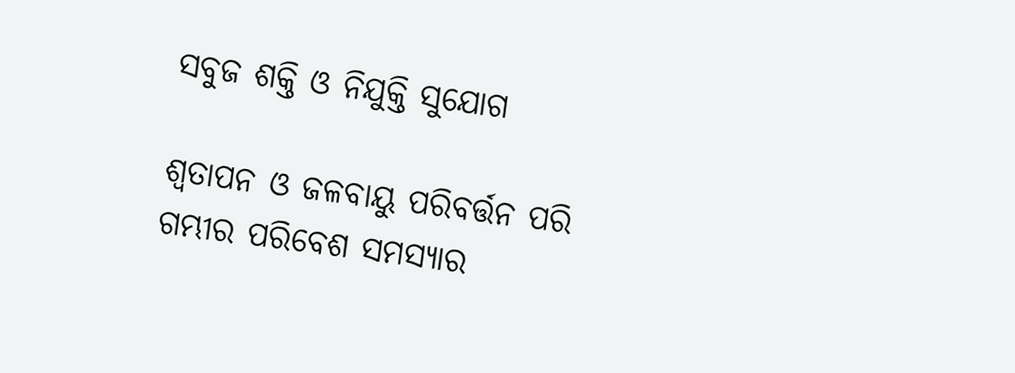ସବୁଜ ଶକ୍ତି ଓ ନିଯୁକ୍ତି ସୁଯୋଗ

ଶ୍ୱତାପନ ଓ ଜଳବାୟୁ ପରିବର୍ତ୍ତନ ପରି ଗମ୍ଭୀର ପରିବେଶ ସମସ୍ୟାର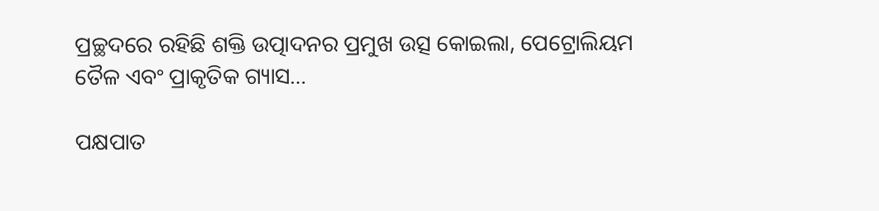ପ୍ରଚ୍ଛଦରେ ରହିଛି ଶକ୍ତି ଉତ୍ପାଦନର ପ୍ରମୁଖ ଉତ୍ସ କୋଇଲା, ପେଟ୍ରୋଲିୟମ ତୈଳ ଏବଂ ପ୍ରାକୃତିକ ଗ୍ୟାସ…

ପକ୍ଷପାତ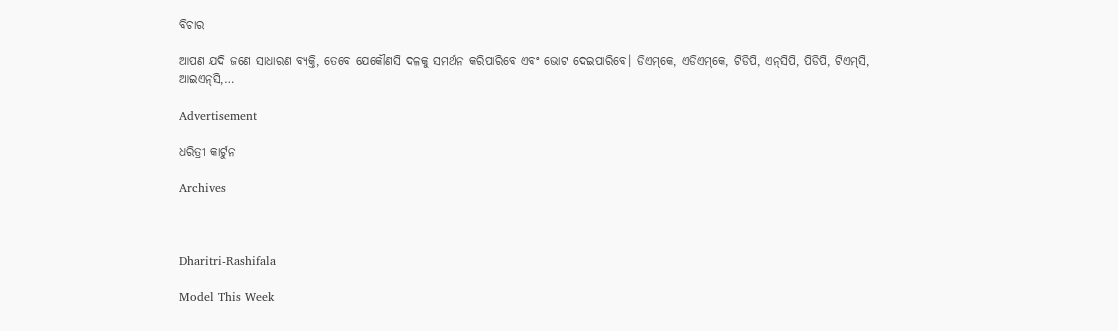ବିଚାର

ଆପଣ ଯଦି ଜଣେ ସାଧାରଣ ବ୍ୟକ୍ତି, ତେବେ ଯେକୌଣସି ଦଳକୁ ସମର୍ଥନ କରିପାରିବେ ଏବଂ ଭୋଟ ଦେଇପାରିବେ। ଡିଏମ୍‌କେ, ଏଡିଏମ୍‌କେ, ଟିଡିପି, ଏନ୍‌ସିପି, ପିଡିପି, ଟିଏମ୍‌ସି, ଆଇଏନ୍‌ସି,…

Advertisement

ଧରିତ୍ରୀ କାର୍ଟୁନ

Archives



Dharitri-Rashifala

Model This Week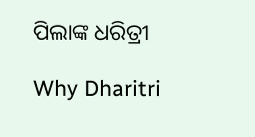ପିଲାଙ୍କ ଧରିତ୍ରୀ

Why Dharitri